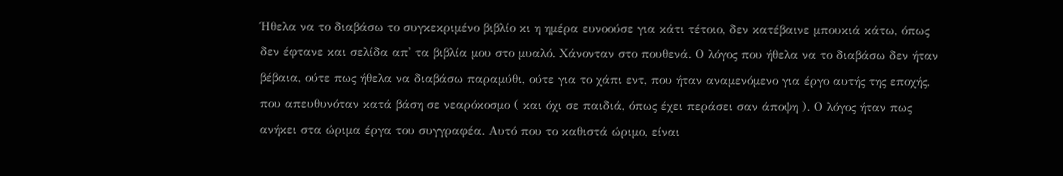Ήθελα να το διαβάσω το συγκεκριμένο βιβλίο κι η ημέρα ευνοούσε για κάτι τέτοιο, δεν κατέβαινε μπουκιά κάτω, όπως δεν έφτανε και σελίδα απ' τα βιβλία μου στο μυαλό. Χάνονταν στο πουθενά. Ο λόγος που ήθελα να το διαβάσω δεν ήταν βέβαια, ούτε πως ήθελα να διαβάσω παραμύθι, ούτε για το χάπι εντ, που ήταν αναμενόμενο για έργο αυτής της εποχής, που απευθυνόταν κατά βάση σε νεαρόκοσμο ( και όχι σε παιδιά, όπως έχει περάσει σαν άποψη ). Ο λόγος ήταν πως ανήκει στα ώριμα έργα του συγγραφέα. Αυτό που το καθιστά ώριμο, είναι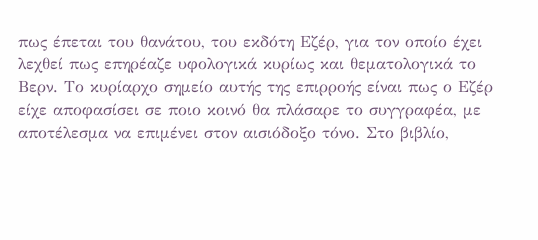πως έπεται του θανάτου, του εκδότη Εζέρ, για τον οποίο έχει λεχθεί πως επηρέαζε υφολογικά κυρίως και θεματολογικά το Βερν. Το κυρίαρχο σημείο αυτής της επιρροής είναι πως ο Εζέρ είχε αποφασίσει σε ποιο κοινό θα πλάσαρε το συγγραφέα, με αποτέλεσμα να επιμένει στον αισιόδοξο τόνο. Στο βιβλίο,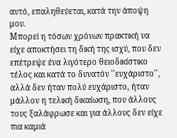αυτό, επαληθεύεται, κατά την άποψη μου.
Μπορεί η τόσων χρόνων πρακτική να είχε αποκτήσει τη δική της ισχύ, που δεν επέτρεψε ένα λιγότερο θειοδικίστικο τέλος και κατά το δυνατόν ''ευχάριστο'', αλλά δεν ήταν πολύ ευχάριστο, ήταν μάλλον η τελική δικαίωση, που άλλους τους ξαλάφρωσε και για άλλους δεν είχε πια καμιά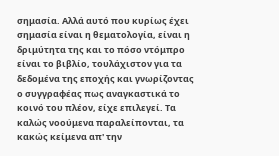σημασία. Αλλά αυτό που κυρίως έχει σημασία είναι η θεματολογία, είναι η δριμύτητα της και το πόσο ντόμπρο είναι το βιβλίο, τουλάχιστον για τα δεδομένα της εποχής και γνωρίζοντας ο συγγραφέας πως αναγκαστικά το κοινό του πλέον, είχε επιλεγεί. Τα καλώς νοούμενα παραλείπονται, τα κακώς κείμενα απ' την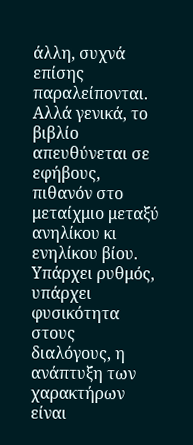άλλη, συχνά επίσης παραλείπονται. Αλλά γενικά, το βιβλίο απευθύνεται σε εφήβους, πιθανόν στο μεταίχμιο μεταξύ ανηλίκου κι ενηλίκου βίου.
Υπάρχει ρυθμός, υπάρχει φυσικότητα στους διαλόγους, η ανάπτυξη των χαρακτήρων είναι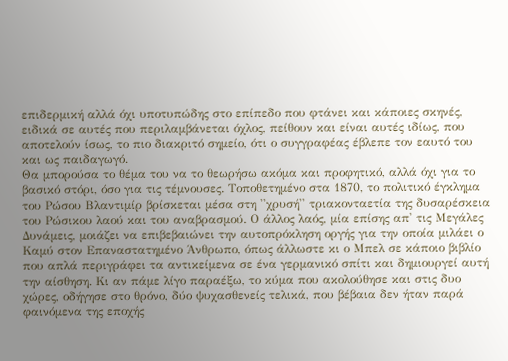επιδερμική αλλά όχι υποτυπώδης στο επίπεδο που φτάνει και κάποιες σκηνές, ειδικά σε αυτές που περιλαμβάνεται όχλος, πείθουν και είναι αυτές ιδίως, που αποτελούν ίσως, το πιο διακριτό σημείο, ότι ο συγγραφέας έβλεπε τον εαυτό του και ως παιδαγωγό.
Θα μπορούσα το θέμα του να το θεωρήσω ακόμα και προφητικό, αλλά όχι για το βασικό στόρι, όσο για τις τέμνουσες. Τοποθετημένο στα 1870, το πολιτικό έγκλημα του Ρώσου Βλαντιμίρ βρίσκεται μέσα στη ''χρυσή'' τριακονταετία της δυσαρέσκεια του Ρώσικου λαού και του αναβρασμού. Ο άλλος λαός, μία επίσης απ' τις Μεγάλες Δυνάμεις, μοιάζει να επιβεβαιώνει την αυτοπρόκληση οργής για την οποία μιλάει ο Καμύ στον Επαναστατημένο Άνθρωπο, όπως άλλωστε κι ο Μπελ σε κάποιο βιβλίο που απλά περιγράφει τα αντικείμενα σε ένα γερμανικό σπίτι και δημιουργεί αυτή την αίσθηση. Κι αν πάμε λίγο παραέξω, το κύμα που ακολούθησε και στις δυο χώρες, οδήγησε στο θρόνο, δύο ψυχασθενείς τελικά, που βέβαια δεν ήταν παρά φαινόμενα της εποχής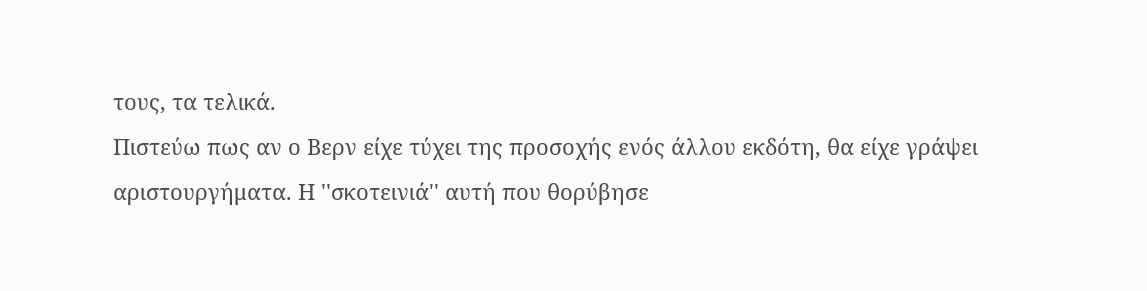τους, τα τελικά.
Πιστεύω πως αν ο Βερν είχε τύχει της προσοχής ενός άλλου εκδότη, θα είχε γράψει αριστουργήματα. Η ''σκοτεινιά'' αυτή που θορύβησε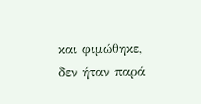και φιμώθηκε, δεν ήταν παρά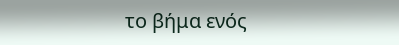το βήμα ενός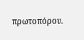πρωτοπόρου.